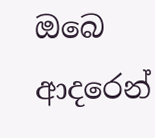ඔබෙ ආදරෙන්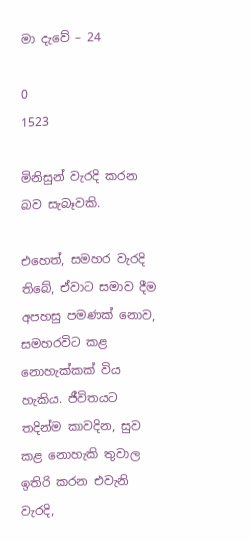මා දැවේ – 24

0
1523

මිනිසුන් වැරදි කරන බව සැබෑවකි.

එහෙත්, සමහර වැරදි තිබේ, ඒවාට සමාව දීම අපහසු පමණක් නොව, සමහරවිට කළ නොහැක්කක් විය හැකිය. ජීවිතයට තදින්ම කාවදින, සුව කළ නොහැකි තුවාල ඉතිරි කරන එවැනි වැරදි,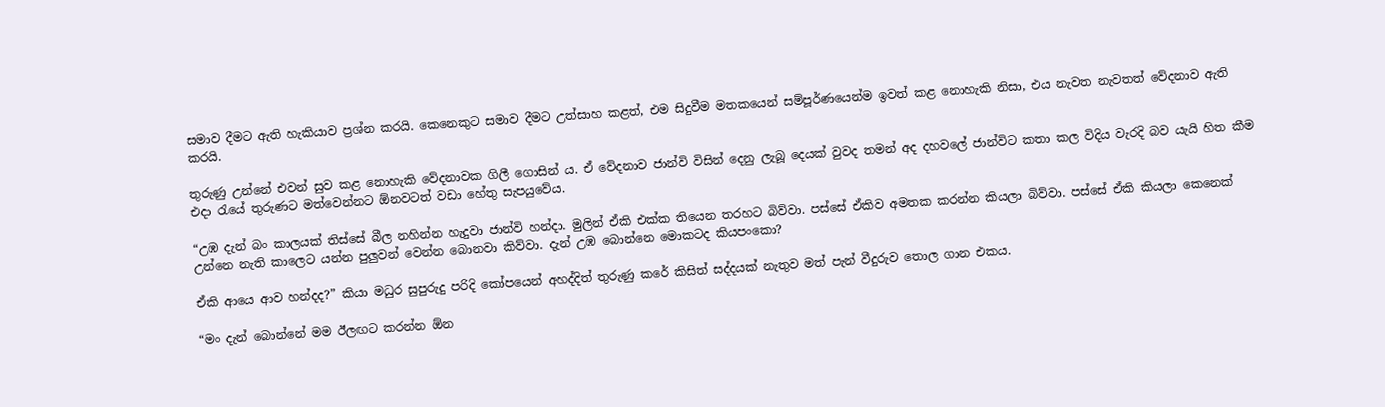සමාව දීමට ඇති හැකියාව ප්‍රශ්න කරයි. කෙනෙකුට සමාව දීමට උත්සාහ කළත්, එම සිදුවීම මතකයෙන් සම්පූර්ණයෙන්ම ඉවත් කළ නොහැකි නිසා, එය නැවත නැවතත් වේදනාව ඇති කරයි.

තුරුණු උන්නේ එවන් සුව කළ නොහැකි වේදනාවක ගිලී ගොසින් ය. ඒ වේදනාව ජාන්වි විසින් දෙනු ලැබූ දෙයක් වුවද තමන් අද දහවලේ ජාන්විට කතා කල විදිය වැරදි බව යැයි හිත කීම එදා රැයේ තුරුණට මත්වෙන්නට ඕනවටත් වඩා හේතු සැපයුවේය.

“උඹ දැන් බං කාලයක් තිස්සේ බීල නහින්න හැදුවා ජාන්වි හන්දා. මුලින් ඒකි එක්ක තියෙන තරහට බිව්වා. පස්සේ ඒකිව අමතක කරන්න කියලා බිව්වා. පස්සේ ඒකි කියලා කෙනෙක් උන්නෙ නැති කාලෙට යන්න පුලුවන් වෙන්න බොනවා කිව්වා. දැන් උඹ බොන්නෙ මොකටද කියපංකො?

ඒකි ආයෙ ආව හන්දද?” කියා මධුර සුපුරුදු පරිදි කෝපයෙන් අහද්දිත් තුරුණු කරේ කිසිත් සද්දයක් නැතුව මත් පැන් වීදුරුව තොල ගාන එකය.

“මං දැන් බොන්නේ මම ඊලඟට කරන්න ඕන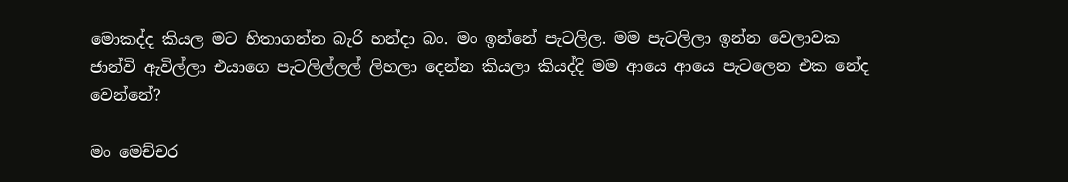මොකද්ද කියල මට හිතාගන්න බැරි හන්දා බං. මං ඉන්නේ පැටලිල. මම පැටලිලා ඉන්න වෙලාවක ජාන්වි ඇවිල්ලා එයාගෙ පැටලිල්ලල් ලිහලා දෙන්න කියලා කියද්දි මම ආයෙ ආයෙ පැටලෙන එක නේද වෙන්නේ?

මං මෙච්චර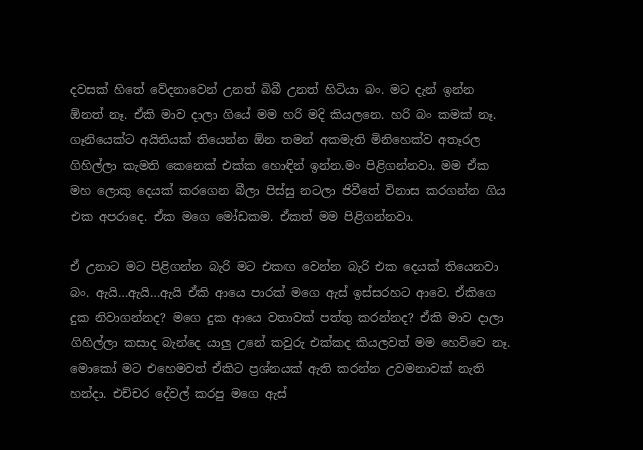දවසක් හිතේ වේදනාවෙන් උනත් බිබී උනත් හිටියා බං. මට දැන් ඉන්න ඕනත් නෑ. ඒකි මාව දාලා ගියේ මම හරි මදි කියලනෙ. හරි බං කමක් නෑ. ගෑනියෙක්ට අයිතියක් තියෙන්න ඕන තමන් අකමැති මිනිහෙක්ව අතෑරල ගිහිල්ලා කැමති කෙනෙක් එක්ක හොඳින් ඉන්න.මං පිළිගන්නවා. මම ඒක මහ ලොකු දෙයක් කරගෙන බීලා පිස්සු නටලා ජිවීතේ විනාස කරගන්න ගිය එක අපරාදෙ. ඒක මගෙ මෝඩකම. ඒකත් මම පිළිගන්නවා.

ඒ උනාට මට පිළිගන්න බැරි මට එකඟ වෙන්න බැරි එක දෙයක් තියෙනවා බං. ඇයි…ඇයි…ඇයි ඒකි ආයෙ පාරක් මගෙ ඇස් ඉස්සරහට ආවෙ. ඒකිගෙ දුක නිවාගන්නද? මගෙ දුක ආයෙ වතාවක් පත්තු කරන්නද? ඒකි මාව දාලා ගිහිල්ලා කසාද බැන්දෙ යාලු උනේ කවුරු එක්කද කියලවත් මම හෙව්වෙ නෑ. මොකෝ මට එහෙමවත් ඒකිට ප්‍රශ්නයක් ඇති කරන්න උවමනාවක් නැති හන්දා. එච්චර දේවල් කරපු මගෙ ඇස්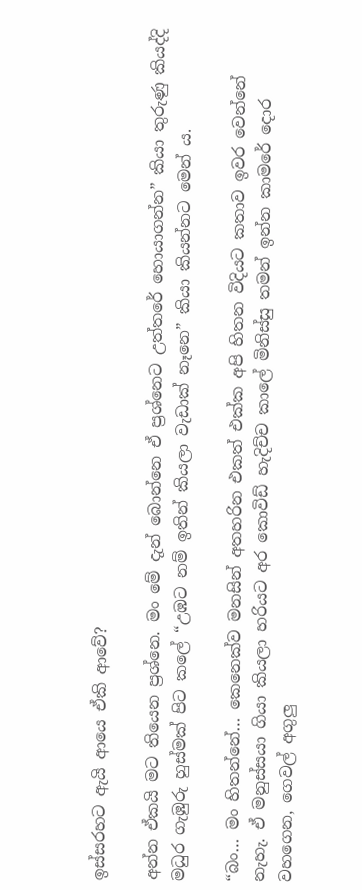ඉස්සරහට ඇයි ආයෙ ඒකි ආවේ?

අන්න ඒකයි මට තියෙන ප්‍රශ්නෙ. මං මේ දැන් බොන්නෙ ඒ ප්‍රශ්නෙට උත්තරේ හොයාගන්න” කියා තුරුණු කියද්දි මධුර ගැඹුරු හුස්මක් පිට කලේ “උඹට නම් ඉතින් කියලා වැඩාක් නෑනෙ” කියා කියන්නට මෙන් ය.

“බං… මං හිතන්නේ… කෙනෙක්ව මනසින් අතහරින එකත් එක්ක අපි හිතන විදියට කතාව ඉවර වෙන්නේ නැහැ. ඒ මනුස්සයා ගියා කියලා හරියට අර කොවිඩ් හැදිච්ච කාලේ මිනිස්සු තමන් ඉන්න කාමරේ දොර වහගෙන, ගෙවල් අගුලු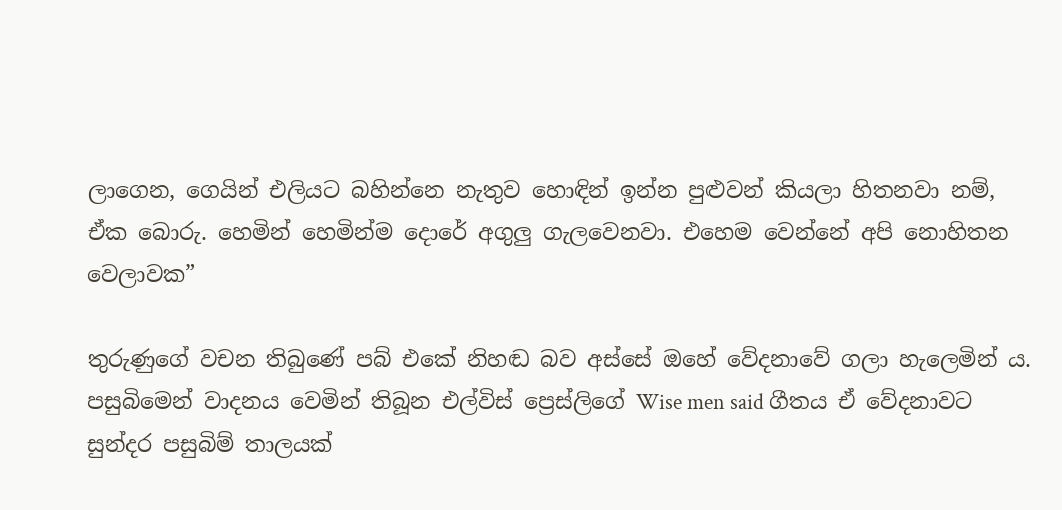ලාගෙන, ගෙයින් එලියට බහින්නෙ නැතුව හොඳින් ඉන්න පුළුවන් කියලා හිතනවා නම්, ඒක බොරු. හෙමින් හෙමින්ම දොරේ අගුලු ගැලවෙනවා. එහෙම වෙන්නේ අපි නොහිතන වෙලාවක”

තුරුණුගේ වචන තිබුණේ පබ් එකේ නිහඬ බව අස්සේ ඔහේ වේදනාවේ ගලා හැලෙමින් ය. පසුබිමෙන් වාදනය වෙමින් තිබූන එල්විස් ප්‍රෙස්ලිගේ Wise men said ගීතය ඒ වේදනාවට සුන්දර පසුබිම් තාලයක්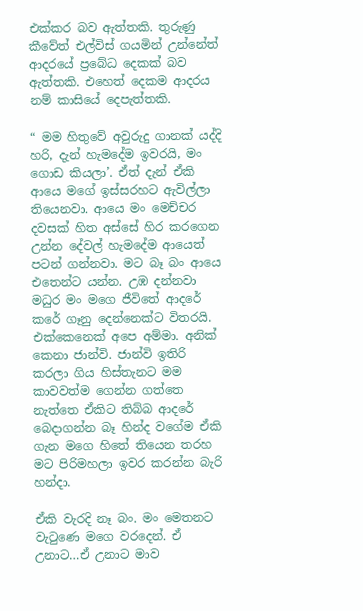එක්කර බව ඇත්තකි. තුරුණු කීවේත් එල්විස් ගයමින් උන්නේත් ආදරයේ ප්‍රබේධ දෙකක් බව ඇත්තකි. එහෙත් දෙකම ආදරය නම් කාසියේ දෙපැත්තකි.

“ මම හිතුවේ අවුරුදු ගානක් යද්දි හරි, දැන් හැමදේම ඉවරයි, මං ගොඩ කියලා’. ඒත් දැන් ඒකි ආයෙ මගේ ඉස්සරහට ඇවිල්ලා තියෙනවා. ආයෙ මං මෙච්චර දවසක් හිත අස්සේ හිර කරගෙන උන්න දේවල් හැමදේම ආයෙත් පටන් ගන්නවා. මට බෑ බං ආයෙ එතෙන්ට යන්න. උඹ දන්නවා මධුර මං මගෙ ජීවිතේ ආදරේ කරේ ගෑනු දෙන්නෙක්ට විතරයි. එක්කෙනෙක් අපෙ අම්මා. අනික් කෙනා ජාන්වි. ජාන්වි ඉතිරි කරලා ගිය හිස්තැනට මම කාවවත්ම ගෙන්න ගත්තෙ නැත්තෙ ඒකිට තිබ්බ ආදරේ බෙදාගන්න බෑ හින්ද වගේම ඒකි ගැන මගෙ හිතේ තියෙන තරහ මට පිරිමහලා ඉවර කරන්න බැරි හන්දා.

ඒකි වැරදි නෑ බං. මං මෙතනට වැටුණෙ මගෙ වරදෙන්. ඒ උනාට…ඒ උනාට මාව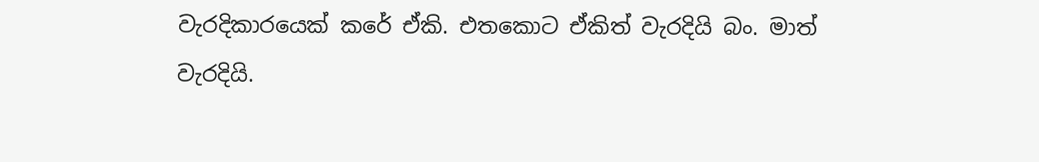වැරදිකාරයෙක් කරේ ඒකි. එතකොට ඒකිත් වැරදියි බං. මාත් වැරදියි.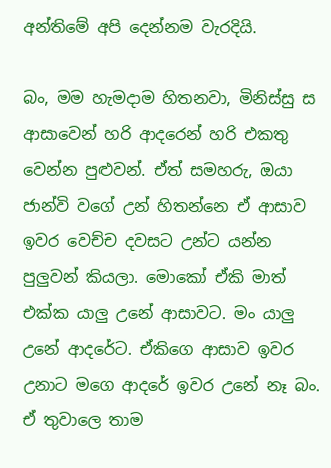අන්තිමේ අපි දෙන්නම වැරදියි.

බං, මම හැමදාම හිතනවා, මිනිස්සු ස ආසාවෙන් හරි ආදරෙන් හරි එකතු වෙන්න පුළුවන්. ඒත් සමහරු, ඔයා ජාන්වි වගේ උන් හිතන්නෙ ඒ ආසාව ඉවර වෙච්ච දවසට උන්ට යන්න පුලුවන් කියලා. මොකෝ ඒකි මාත් එක්ක යාලු උනේ ආසාවට. මං යාලු උනේ ආදරේට. ඒකිගෙ ආසාව ඉවර උනාට මගෙ ආදරේ ඉවර උනේ නෑ බං. ඒ තුවාලෙ තාම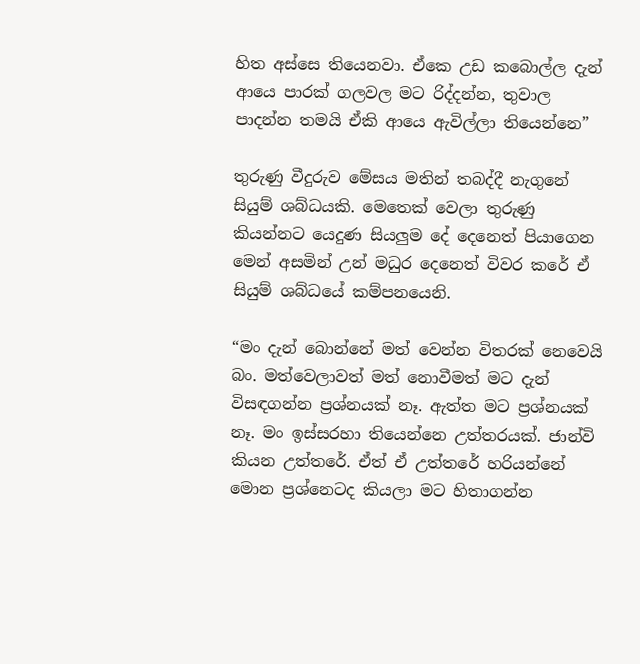හිත අස්සෙ තියෙනවා. ඒකෙ උඩ කබොල්ල දැන් ආයෙ පාරක් ගලවල මට රිද්දන්න, තුවාල පාදන්න තමයි ඒකි ආයෙ ඇවිල්ලා තියෙන්නෙ”

තුරුණු වීදුරුව මේසය මතින් තබද්දී නැගුනේ සියුම් ශබ්ධයකි. මෙතෙක් වෙලා තුරුණු කියන්නට යෙදුණ සියලුම දේ දෙනෙත් පියාගෙන මෙන් අසමින් උන් මධුර දෙනෙත් විවර කරේ ඒ සියුම් ශබ්ධයේ කම්පනයෙනි.

“මං දැන් බොන්නේ මත් වෙන්න විතරක් නෙවෙයි බං. මත්වෙලාවත් මත් නොවීමත් මට දැන් විසඳගන්න ප්‍රශ්නයක් නෑ. ඇත්ත මට ප්‍රශ්නයක් නෑ. මං ඉස්සරහා තියෙන්නෙ උත්තරයක්. ජාන්වි කියන උත්තරේ. ඒත් ඒ උත්තරේ හරියන්නේ මොන ප්‍රශ්නෙටද කියලා මට හිතාගන්න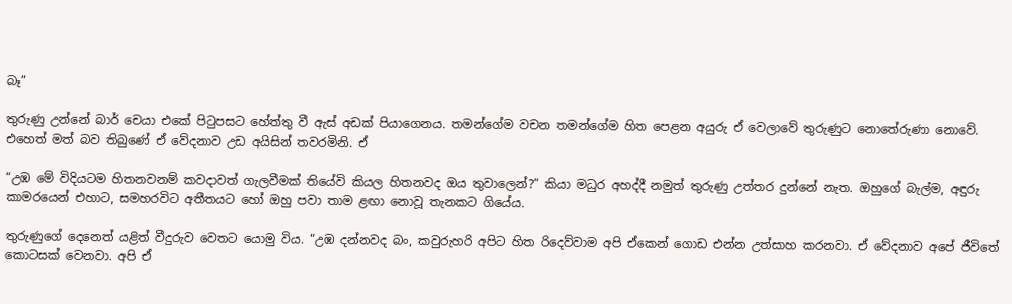බෑ”

තුරුණු උන්නේ බාර් චෙයා එකේ පිටුපසට හේත්තු වී ඇස් අඩක් පියාගෙනය. තමන්ගේම වචන තමන්ගේම හිත පෙළන අයුරු ඒ වෙලාවේ තුරුණුට නොතේරුණා නොවේ. එහෙත් මත් බව තිබුණේ ඒ වේදනාව උඩ අයිසින් තවරමිනි. ඒ

“උඹ මේ විදියටම හිතනවනම් කවදාවත් ගැලවීමක් තියේවි කියල හිතනවද ඔය තුවාලෙන්?” කියා මධුර අහද්දී නමුත් තුරුණු උත්තර දුන්නේ නැත. ඔහුගේ බැල්ම, අඳුරු කාමරයෙන් එහාට, සමහරවිට අතීතයට හෝ ඔහු පවා තාම ළඟා නොවූ තැනකට ගියේය.

තුරුණුගේ දෙනෙත් යළිත් වීදුරුව වෙතට යොමු විය. “උඹ දන්නවද බං, කවුරුහරි අපිට හිත රිදෙව්වාම අපි ඒකෙන් ගොඩ එන්න උත්සාහ කරනවා. ඒ වේදනාව අපේ ජීවිතේ කොටසක් වෙනවා. අපි ඒ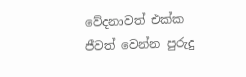වේදනාවත් එක්ක ජීවත් වෙන්න පුරුදු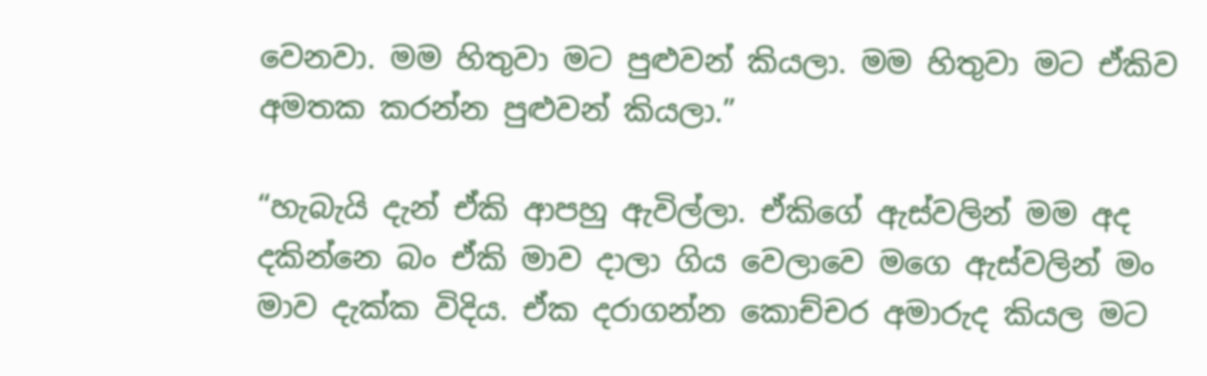වෙනවා. මම හිතුවා මට පුළුවන් කියලා. මම හිතුවා මට ඒකිව අමතක කරන්න පුළුවන් කියලා.”

“හැබැයි දැන් ඒකි ආපහු ඇවිල්ලා. ඒකිගේ ඇස්වලින් මම අද දකින්නෙ බං ඒකි මාව දාලා ගිය වෙලාවෙ මගෙ ඇස්වලින් මං මාව දැක්ක විදිය. ඒක දරාගන්න කොච්චර අමාරුද කියල මට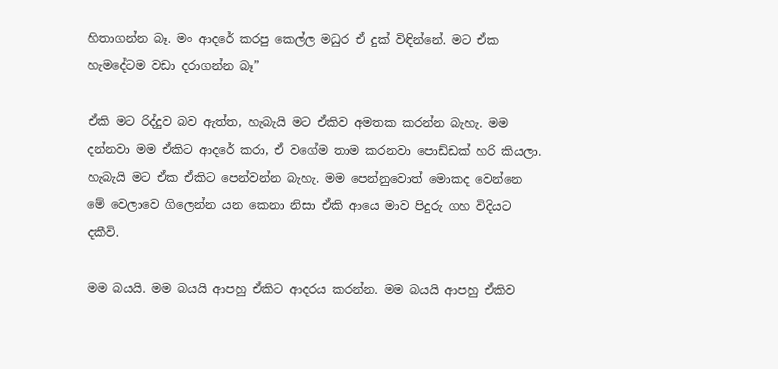හිතාගන්න බෑ. මං ආදරේ කරපු කෙල්ල මධුර ඒ දුක් විඳින්නේ. මට ඒක හැමදේටම වඩා දරාගන්න බෑ”

ඒකි මට රිද්දුව බව ඇත්ත, හැබැයි මට ඒකිව අමතක කරන්න බැහැ. මම දන්නවා මම ඒකිට ආදරේ කරා, ඒ වගේම තාම කරනවා පොඩ්ඩක් හරි කියලා. හැබැයි මට ඒක ඒකිට පෙන්වන්න බැහැ. මම පෙන්නුවොත් මොකද වෙන්නෙ මේ වෙලාවෙ ගිලෙන්න යන කෙනා නිසා ඒකි ආයෙ මාව පිදුරු ගහ විදියට දකීවි.

මම බයයි. මම බයයි ආපහු ඒකිට ආදරය කරන්න. මම බයයි ආපහු ඒකිව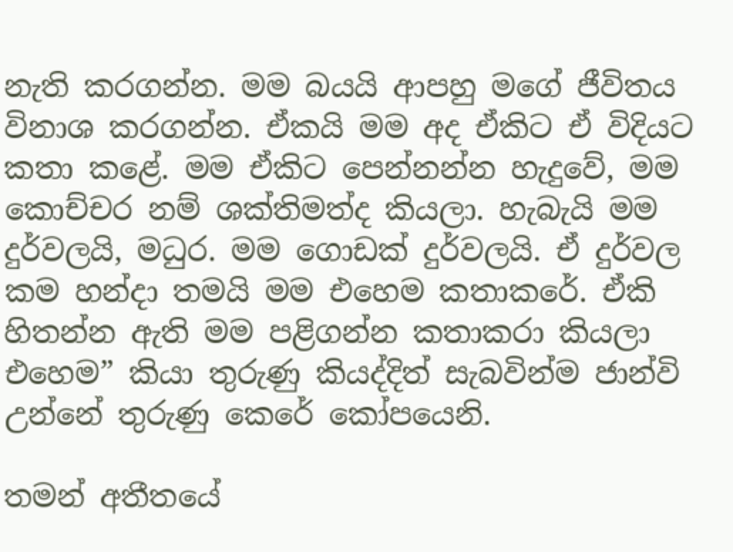නැති කරගන්න. මම බයයි ආපහු මගේ ජීවිතය විනාශ කරගන්න. ඒකයි මම අද ඒකිට ඒ විදියට කතා කළේ. මම ඒකිට පෙන්නන්න හැදුවේ, මම කොච්චර නම් ශක්තිමත්ද කියලා. හැබැයි මම දුර්වලයි, මධුර. මම ගොඩක් දුර්වලයි. ඒ දුර්වල කම හන්දා තමයි මම එහෙම කතාකරේ. ඒකි හිතන්න ඇති මම පළිගන්න කතාකරා කියලා එහෙම” කියා තුරුණු කියද්දිත් සැබවින්ම ජාන්වි උන්නේ තුරුණු කෙරේ කෝපයෙනි.

තමන් අතීතයේ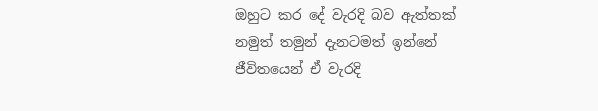ඔහුට කර දේ වැරදි බව ඇත්තක් නමුත් තමුන් දැනටමත් ඉන්නේ ජීවිතයෙන් ඒ වැරදි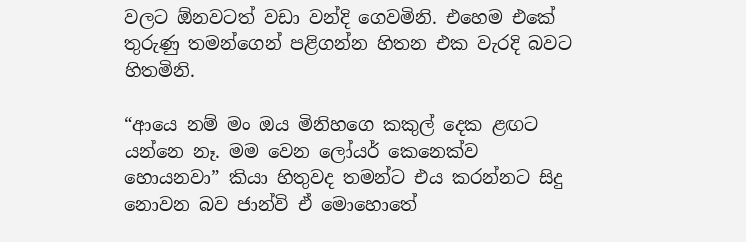වලට ඕනවටත් වඩා වන්දි ගෙවමිනි. එහෙම එකේ තුරුණු තමන්ගෙන් පළිගන්න හිතන එක වැරදි බවට හිතමිනි.

“ආයෙ නම් මං ඔය මිනිහගෙ කකුල් දෙක ළඟට යන්නෙ නෑ. මම වෙන ලෝයර් කෙනෙක්ව හොයනවා” කියා හිතුවද තමන්ට එය කරන්නට සිදු නොවන බව ජාන්වි ඒ මොහොතේ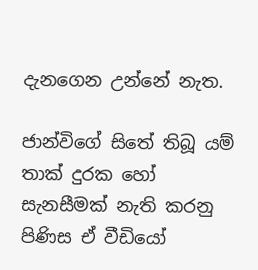දැනගෙන උන්නේ නැත.

ජාන්විගේ සිතේ තිබූ යම් තාක් දුරක හෝ සැනසීමක් නැති කරනු පිණිස ඒ වීඩියෝ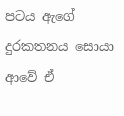පටය ඇගේ දුරකතනය සොයා ආවේ ඒ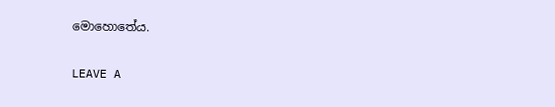මොහොතේය.

LEAVE A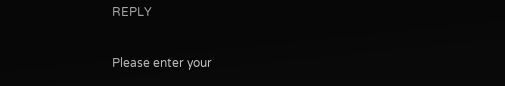REPLY

Please enter your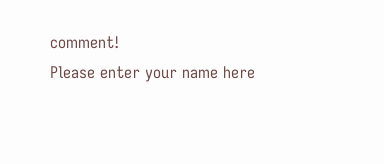comment!
Please enter your name here